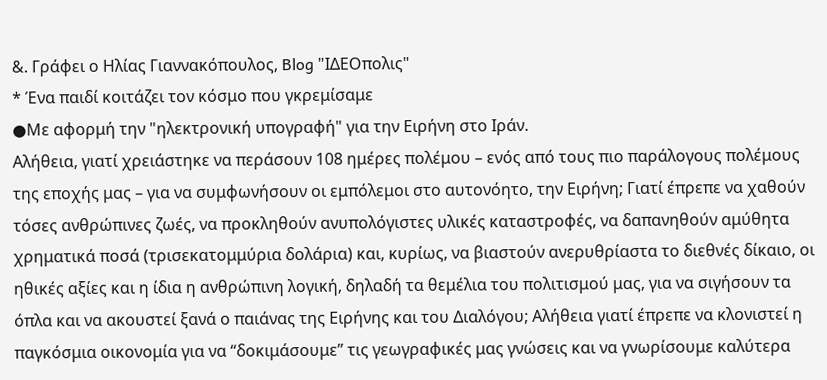&. Γράφει ο Ηλίας Γιαννακόπουλος, Blog "ΙΔΕΟπολις"
* Ένα παιδί κοιτάζει τον κόσμο που γκρεμίσαμε
●Με αφορμή την "ηλεκτρονική υπογραφή" για την Ειρήνη στο Ιράν.
Αλήθεια, γιατί χρειάστηκε να περάσουν 108 ημέρες πολέμου – ενός από τους πιο παράλογους πολέμους της εποχής μας – για να συμφωνήσουν οι εμπόλεμοι στο αυτονόητο, την Ειρήνη; Γιατί έπρεπε να χαθούν τόσες ανθρώπινες ζωές, να προκληθούν ανυπολόγιστες υλικές καταστροφές, να δαπανηθούν αμύθητα χρηματικά ποσά (τρισεκατομμύρια δολάρια) και, κυρίως, να βιαστούν ανερυθρίαστα το διεθνές δίκαιο, οι ηθικές αξίες και η ίδια η ανθρώπινη λογική, δηλαδή τα θεμέλια του πολιτισμού μας, για να σιγήσουν τα όπλα και να ακουστεί ξανά ο παιάνας της Ειρήνης και του Διαλόγου; Αλήθεια γιατί έπρεπε να κλονιστεί η παγκόσμια οικονομία για να “δοκιμάσουμε” τις γεωγραφικές μας γνώσεις και να γνωρίσουμε καλύτερα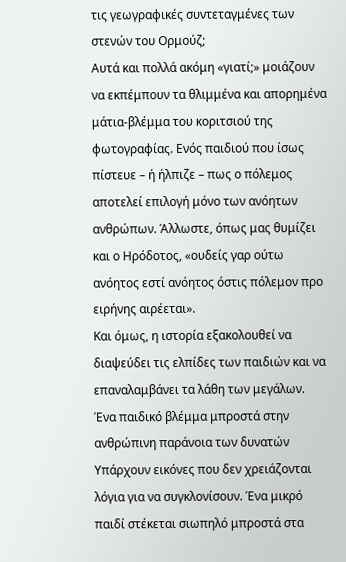τις γεωγραφικές συντεταγμένες των στενών του Ορμούζ;
Αυτά και πολλά ακόμη «γιατί;» μοιάζουν να εκπέμπουν τα θλιμμένα και απορημένα μάτια-βλέμμα του κοριτσιού της φωτογραφίας. Ενός παιδιού που ίσως πίστευε – ή ήλπιζε – πως ο πόλεμος αποτελεί επιλογή μόνο των ανόητων ανθρώπων. Άλλωστε, όπως μας θυμίζει και ο Ηρόδοτος, «ουδείς γαρ ούτω ανόητος εστί ανόητος όστις πόλεμον προ ειρήνης αιρέεται».
Και όμως, η ιστορία εξακολουθεί να διαψεύδει τις ελπίδες των παιδιών και να επαναλαμβάνει τα λάθη των μεγάλων.
Ένα παιδικό βλέμμα μπροστά στην ανθρώπινη παράνοια των δυνατών
Υπάρχουν εικόνες που δεν χρειάζονται λόγια για να συγκλονίσουν. Ένα μικρό παιδί στέκεται σιωπηλό μπροστά στα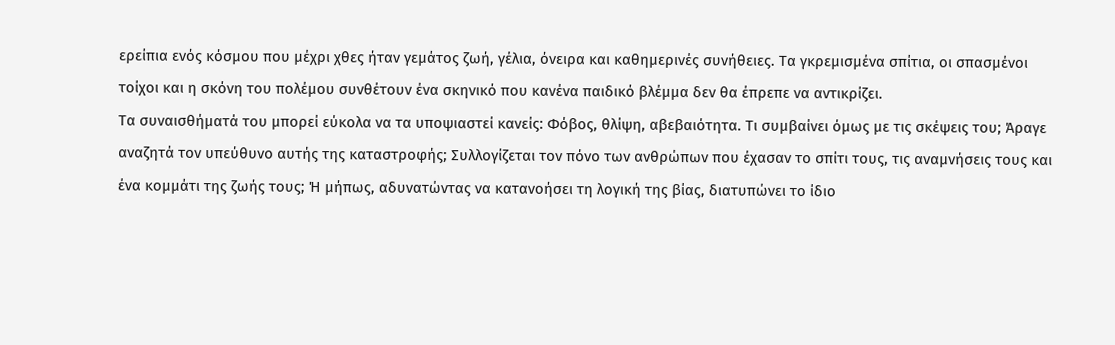ερείπια ενός κόσμου που μέχρι χθες ήταν γεμάτος ζωή, γέλια, όνειρα και καθημερινές συνήθειες. Τα γκρεμισμένα σπίτια, οι σπασμένοι τοίχοι και η σκόνη του πολέμου συνθέτουν ένα σκηνικό που κανένα παιδικό βλέμμα δεν θα έπρεπε να αντικρίζει.
Τα συναισθήματά του μπορεί εύκολα να τα υποψιαστεί κανείς: Φόβος, θλίψη, αβεβαιότητα. Τι συμβαίνει όμως με τις σκέψεις του; Άραγε αναζητά τον υπεύθυνο αυτής της καταστροφής; Συλλογίζεται τον πόνο των ανθρώπων που έχασαν το σπίτι τους, τις αναμνήσεις τους και ένα κομμάτι της ζωής τους; Ή μήπως, αδυνατώντας να κατανοήσει τη λογική της βίας, διατυπώνει το ίδιο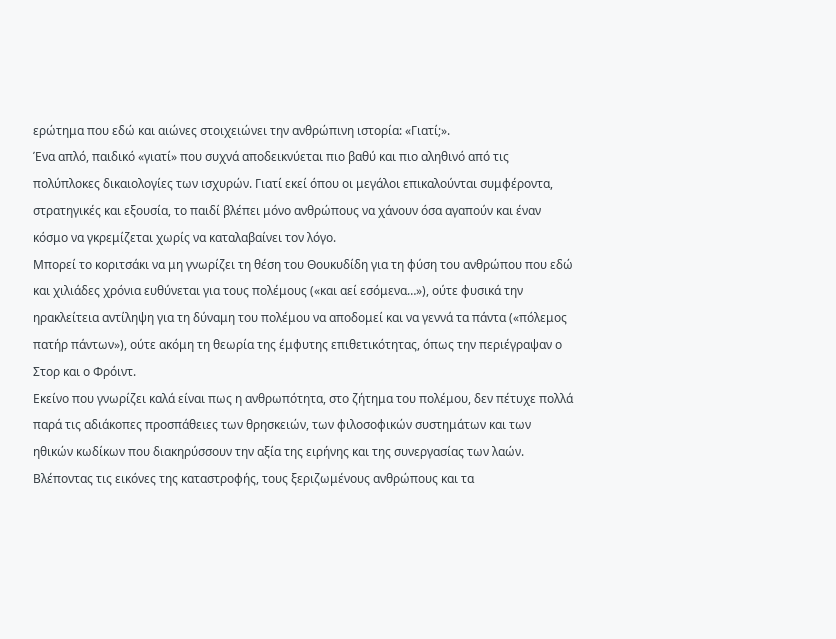ερώτημα που εδώ και αιώνες στοιχειώνει την ανθρώπινη ιστορία: «Γιατί;».
Ένα απλό, παιδικό «γιατί» που συχνά αποδεικνύεται πιο βαθύ και πιο αληθινό από τις πολύπλοκες δικαιολογίες των ισχυρών. Γιατί εκεί όπου οι μεγάλοι επικαλούνται συμφέροντα, στρατηγικές και εξουσία, το παιδί βλέπει μόνο ανθρώπους να χάνουν όσα αγαπούν και έναν κόσμο να γκρεμίζεται χωρίς να καταλαβαίνει τον λόγο.
Μπορεί το κοριτσάκι να μη γνωρίζει τη θέση του Θουκυδίδη για τη φύση του ανθρώπου που εδώ και χιλιάδες χρόνια ευθύνεται για τους πολέμους («και αεί εσόμενα…»), ούτε φυσικά την ηρακλείτεια αντίληψη για τη δύναμη του πολέμου να αποδομεί και να γεννά τα πάντα («πόλεμος πατήρ πάντων»), ούτε ακόμη τη θεωρία της έμφυτης επιθετικότητας, όπως την περιέγραψαν ο Στορ και ο Φρόιντ.
Εκείνο που γνωρίζει καλά είναι πως η ανθρωπότητα, στο ζήτημα του πολέμου, δεν πέτυχε πολλά παρά τις αδιάκοπες προσπάθειες των θρησκειών, των φιλοσοφικών συστημάτων και των ηθικών κωδίκων που διακηρύσσουν την αξία της ειρήνης και της συνεργασίας των λαών.
Βλέποντας τις εικόνες της καταστροφής, τους ξεριζωμένους ανθρώπους και τα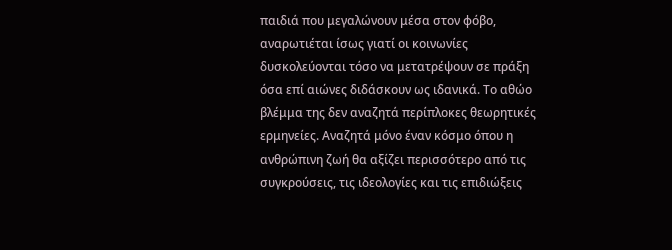παιδιά που μεγαλώνουν μέσα στον φόβο, αναρωτιέται ίσως γιατί οι κοινωνίες δυσκολεύονται τόσο να μετατρέψουν σε πράξη όσα επί αιώνες διδάσκουν ως ιδανικά. Το αθώο βλέμμα της δεν αναζητά περίπλοκες θεωρητικές ερμηνείες. Αναζητά μόνο έναν κόσμο όπου η ανθρώπινη ζωή θα αξίζει περισσότερο από τις συγκρούσεις, τις ιδεολογίες και τις επιδιώξεις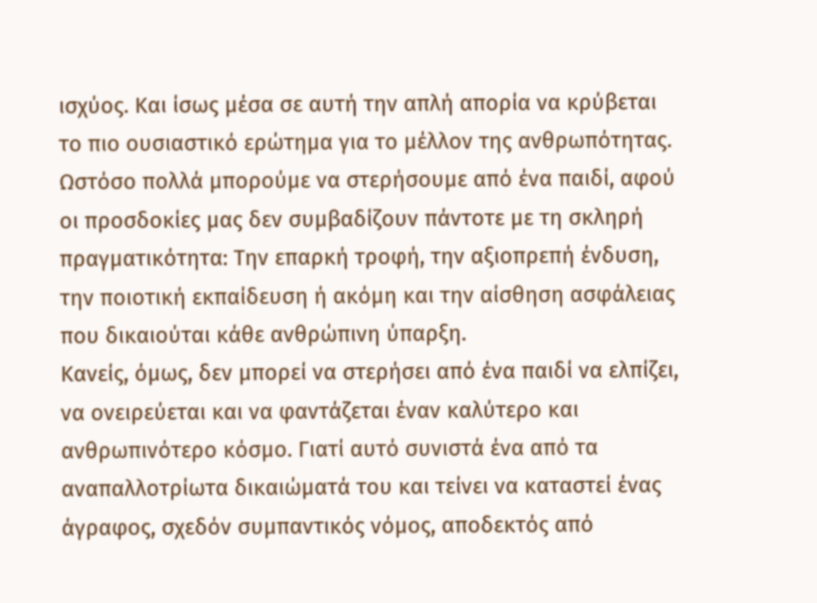ισχύος. Και ίσως μέσα σε αυτή την απλή απορία να κρύβεται το πιο ουσιαστικό ερώτημα για το μέλλον της ανθρωπότητας.
Ωστόσο πολλά μπορούμε να στερήσουμε από ένα παιδί, αφού οι προσδοκίες μας δεν συμβαδίζουν πάντοτε με τη σκληρή πραγματικότητα: Την επαρκή τροφή, την αξιοπρεπή ένδυση, την ποιοτική εκπαίδευση ή ακόμη και την αίσθηση ασφάλειας που δικαιούται κάθε ανθρώπινη ύπαρξη.
Κανείς, όμως, δεν μπορεί να στερήσει από ένα παιδί να ελπίζει, να ονειρεύεται και να φαντάζεται έναν καλύτερο και ανθρωπινότερο κόσμο. Γιατί αυτό συνιστά ένα από τα αναπαλλοτρίωτα δικαιώματά του και τείνει να καταστεί ένας άγραφος, σχεδόν συμπαντικός νόμος, αποδεκτός από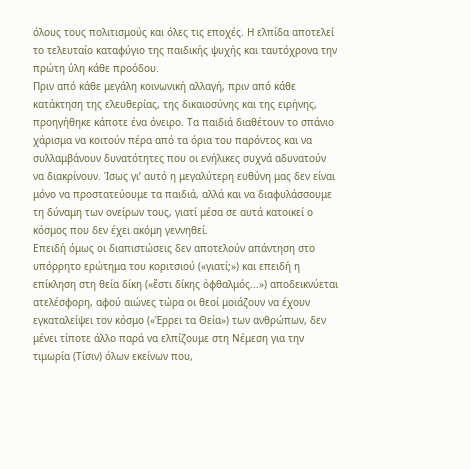όλους τους πολιτισμούς και όλες τις εποχές. Η ελπίδα αποτελεί το τελευταίο καταφύγιο της παιδικής ψυχής και ταυτόχρονα την πρώτη ύλη κάθε προόδου.
Πριν από κάθε μεγάλη κοινωνική αλλαγή, πριν από κάθε κατάκτηση της ελευθερίας, της δικαιοσύνης και της ειρήνης, προηγήθηκε κάποτε ένα όνειρο. Τα παιδιά διαθέτουν το σπάνιο χάρισμα να κοιτούν πέρα από τα όρια του παρόντος και να συλλαμβάνουν δυνατότητες που οι ενήλικες συχνά αδυνατούν να διακρίνουν. Ίσως γι’ αυτό η μεγαλύτερη ευθύνη μας δεν είναι μόνο να προστατεύουμε τα παιδιά, αλλά και να διαφυλάσσουμε τη δύναμη των ονείρων τους, γιατί μέσα σε αυτά κατοικεί ο κόσμος που δεν έχει ακόμη γεννηθεί.
Επειδή όμως οι διαπιστώσεις δεν αποτελούν απάντηση στο υπόρρητο ερώτημα του κοριτσιού («γιατί;») και επειδή η επίκληση στη θεία δίκη («ἔστι δίκης ὀφθαλμός...») αποδεικνύεται ατελέσφορη, αφού αιώνες τώρα οι θεοί μοιάζουν να έχουν εγκαταλείψει τον κόσμο («Έρρει τα Θεία») των ανθρώπων, δεν μένει τίποτε άλλο παρά να ελπίζουμε στη Νέμεση για την τιμωρία (Τίσιν) όλων εκείνων που,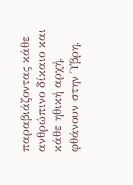παραβιάζοντας κάθε ανθρώπινο δίκαιο και κάθε ηθική αρχή, φθάνουν στην Ύβρη,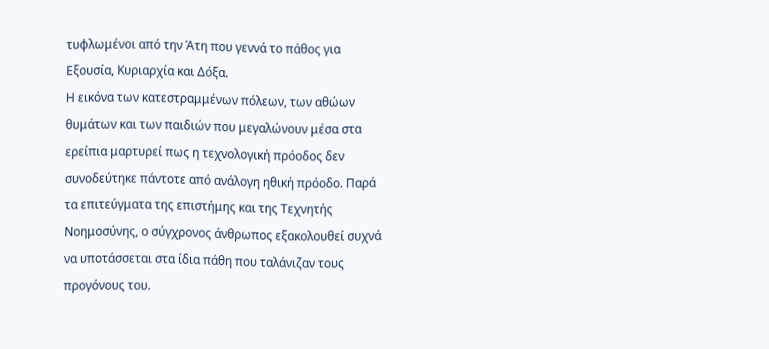τυφλωμένοι από την Άτη που γεννά το πάθος για Εξουσία, Κυριαρχία και Δόξα.
Η εικόνα των κατεστραμμένων πόλεων, των αθώων θυμάτων και των παιδιών που μεγαλώνουν μέσα στα ερείπια μαρτυρεί πως η τεχνολογική πρόοδος δεν συνοδεύτηκε πάντοτε από ανάλογη ηθική πρόοδο. Παρά τα επιτεύγματα της επιστήμης και της Τεχνητής Νοημοσύνης, ο σύγχρονος άνθρωπος εξακολουθεί συχνά να υποτάσσεται στα ίδια πάθη που ταλάνιζαν τους προγόνους του.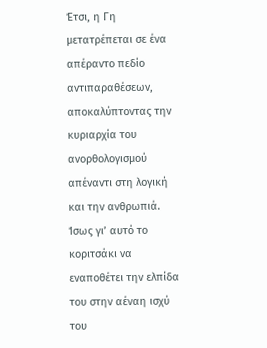Έτσι, η Γη μετατρέπεται σε ένα απέραντο πεδίο αντιπαραθέσεων, αποκαλύπτοντας την κυριαρχία του ανορθολογισμού απέναντι στη λογική και την ανθρωπιά.
Ίσως γι’ αυτό το κοριτσάκι να εναποθέτει την ελπίδα του στην αέναη ισχύ του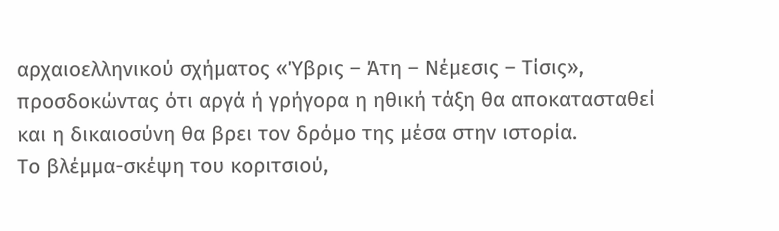αρχαιοελληνικού σχήματος «Ύβρις – Άτη – Νέμεσις – Τίσις», προσδοκώντας ότι αργά ή γρήγορα η ηθική τάξη θα αποκατασταθεί και η δικαιοσύνη θα βρει τον δρόμο της μέσα στην ιστορία.
Το βλέμμα-σκέψη του κοριτσιού,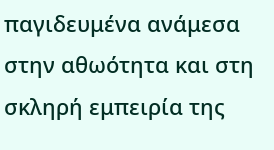παγιδευμένα ανάμεσα στην αθωότητα και στη σκληρή εμπειρία της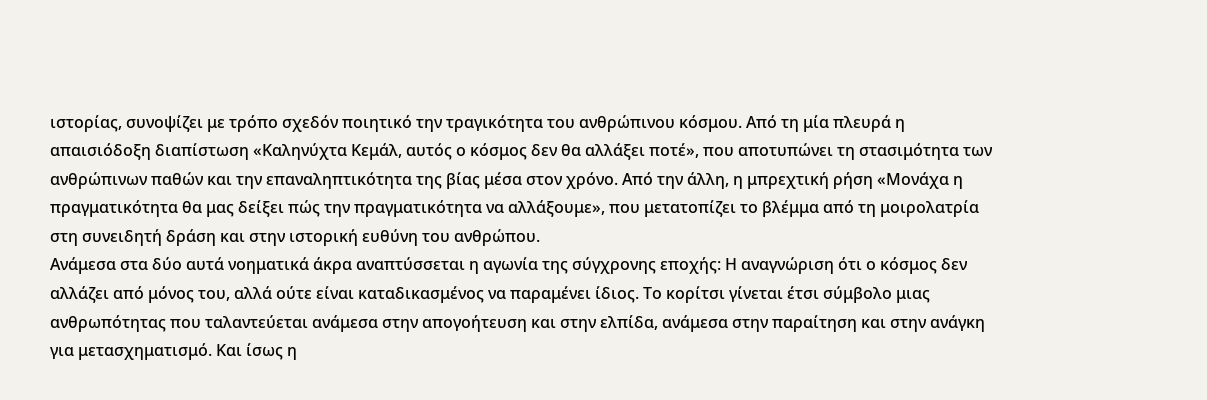ιστορίας, συνοψίζει με τρόπο σχεδόν ποιητικό την τραγικότητα του ανθρώπινου κόσμου. Από τη μία πλευρά η απαισιόδοξη διαπίστωση «Καληνύχτα Κεμάλ, αυτός ο κόσμος δεν θα αλλάξει ποτέ», που αποτυπώνει τη στασιμότητα των ανθρώπινων παθών και την επαναληπτικότητα της βίας μέσα στον χρόνο. Από την άλλη, η μπρεχτική ρήση «Μονάχα η πραγματικότητα θα μας δείξει πώς την πραγματικότητα να αλλάξουμε», που μετατοπίζει το βλέμμα από τη μοιρολατρία στη συνειδητή δράση και στην ιστορική ευθύνη του ανθρώπου.
Ανάμεσα στα δύο αυτά νοηματικά άκρα αναπτύσσεται η αγωνία της σύγχρονης εποχής: Η αναγνώριση ότι ο κόσμος δεν αλλάζει από μόνος του, αλλά ούτε είναι καταδικασμένος να παραμένει ίδιος. Το κορίτσι γίνεται έτσι σύμβολο μιας ανθρωπότητας που ταλαντεύεται ανάμεσα στην απογοήτευση και στην ελπίδα, ανάμεσα στην παραίτηση και στην ανάγκη για μετασχηματισμό. Και ίσως η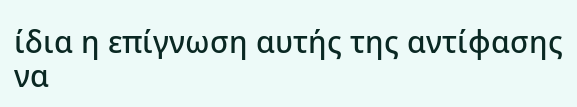ίδια η επίγνωση αυτής της αντίφασης να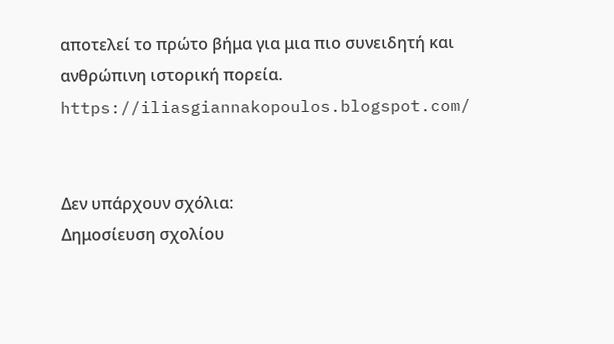αποτελεί το πρώτο βήμα για μια πιο συνειδητή και ανθρώπινη ιστορική πορεία.
https://iliasgiannakopoulos.blogspot.com/


Δεν υπάρχουν σχόλια:
Δημοσίευση σχολίου